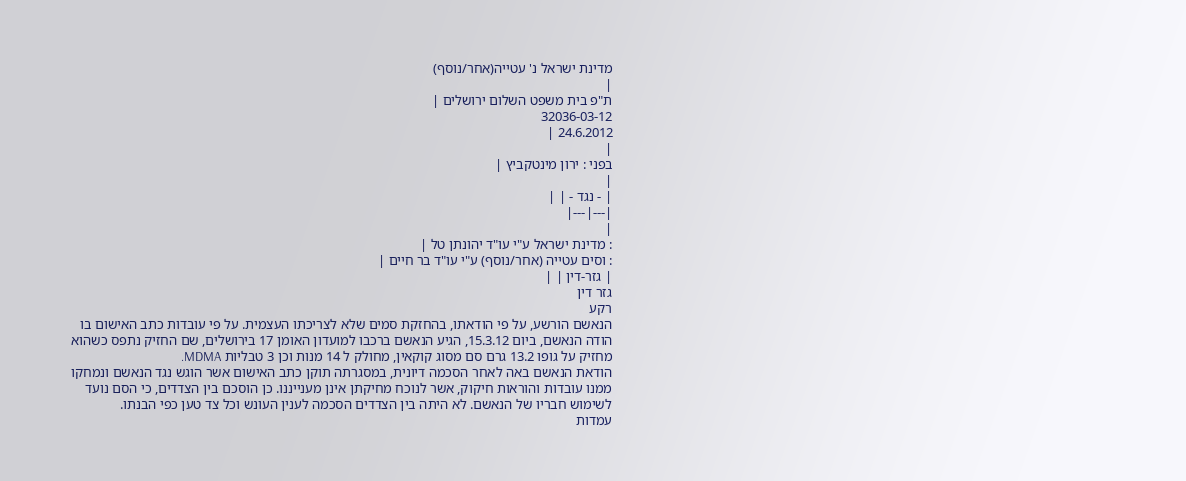מדינת ישראל נ' עטייה(אחר/נוסף)
|
ת"פ בית משפט השלום ירושלים |
32036-03-12
24.6.2012 |
|
בפני : ירון מינטקביץ |
|
| - נגד - | |
|---|---|
|
: מדינת ישראל ע"י עו"ד יהונתן טל |
: וסים עטייה (אחר/נוסף) ע"י עו"ד בר חיים |
| גזר-דין | |
גזר דין
רקע
הנאשם הורשע, על פי הודאתו, בהחזקת סמים שלא לצריכתו העצמית. על פי עובדות כתב האישום בו הודה הנאשם, ביום 15.3.12, הגיע הנאשם ברכבו למועדון האומן 17 בירושלים, שם החזיק נתפס כשהוא מחזיק על גופו 13.2 גרם סם מסוג קוקאין, מחולק ל 14 מנות וכן 3 טבליות MDMA.
הודאת הנאשם באה לאחר הסכמה דיונית, במסגרתה תוקן כתב האישום אשר הוגש נגד הנאשם ונמחקו ממנו עובדות והוראות חיקוק, אשר לנוכח מחיקתן אינן מענייננו. כן הוסכם בין הצדדים, כי הסם נועד לשימוש חבריו של הנאשם. לא היתה בין הצדדים הסכמה לענין העונש וכל צד טען כפי הבנתו.
עמדות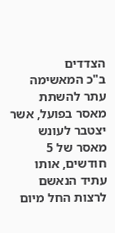הצדדים
ב"כ המאשימה עתר להשתת מאסר בפועל, אשר יצטבר לעונש מאסר של 5 חודשים, אותו עתיד הנאשם לרצות החל מיום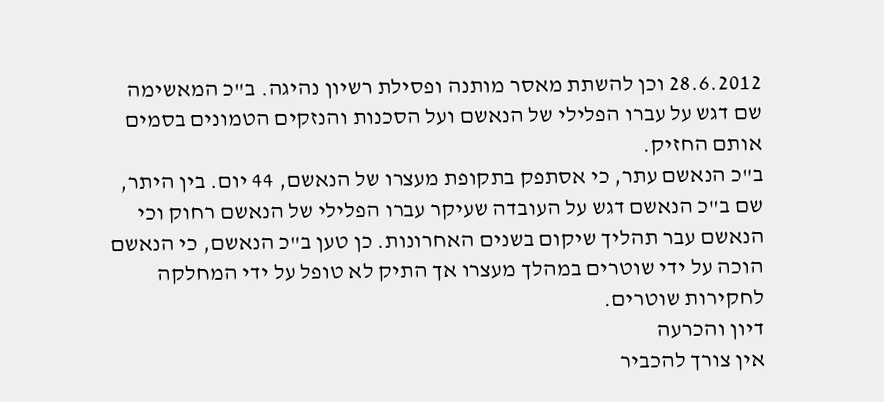28.6.2012 וכן להשתת מאסר מותנה ופסילת רשיון נהיגה. ב"כ המאשימה שם דגש על עברו הפלילי של הנאשם ועל הסכנות והנזקים הטמונים בסמים אותם החזיק.
ב"כ הנאשם עתר, כי אסתפק בתקופת מעצרו של הנאשם, 44 יום. בין היתר, שם ב"כ הנאשם דגש על העובדה שעיקר עברו הפלילי של הנאשם רחוק וכי הנאשם עבר תהליך שיקום בשנים האחרונות. כן טען ב"כ הנאשם, כי הנאשם הוכה על ידי שוטרים במהלך מעצרו אך התיק לא טופל על ידי המחלקה לחקירות שוטרים.
דיון והכרעה
אין צורך להכביר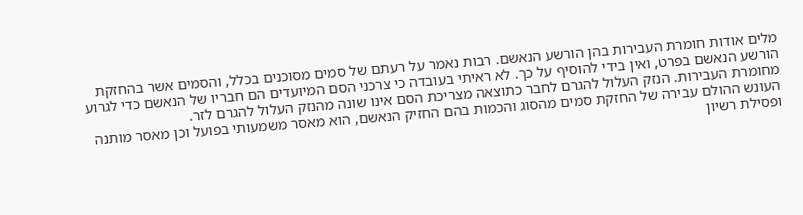מלים אודות חומרת העבירות בהן הורשע הנאשם. רבות נאמר על רעתם של סמים מסוכנים בכלל, והסמים אשר בהחזקת הורשע הנאשם בפרט, ואין בידי להוסיף על כך. לא ראיתי בעובדה כי צרכני הסם המיועדים הם חבריו של הנאשם כדי לגרוע מחומרת העבירות. הנזק העלול להגרם לחבר כתוצאה מצריכת הסם אינו שונה מהנזק העלול להגרם לזר.
העונש ההולם עבירה של החזקת סמים מהסוג והכמות בהם החזיק הנאשם, הוא מאסר משמעותי בפועל וכן מאסר מותנה ופסילת רשיון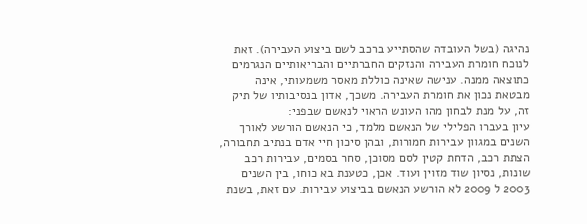נהיגה (בשל העובדה שהסתייע ברכב לשם ביצוע העבירה). זאת לנוכח חומרת העבירה והנזקים החברתיים והבריאותיים הנגרמים כתוצאה ממנה. ענישה שאינה כוללת מאסר משמעותי, אינה מבטאת נכון את חומרת העבירה. משכך, אדון בנסיבותיו של תיק זה, על מנת לבחון מהו העונש הראוי לנאשם שבפני:
עיון בעברו הפלילי של הנאשם מלמד, כי הנאשם הורשע לאורך השנים במגוון עבירות חמורות, ובהן סיכון חיי אדם בנתיב תחבורה, הצתת רכב, הדחת קטין לסם מסוכן, סחר בסמים, עבירות רכב שונות, נסיון שוד מזוין ועוד. אכן, כטענת בא כוחו, בין השנים 2003 ל 2009 לא הורשע הנאשם בביצוע עבירות. עם זאת, בשנת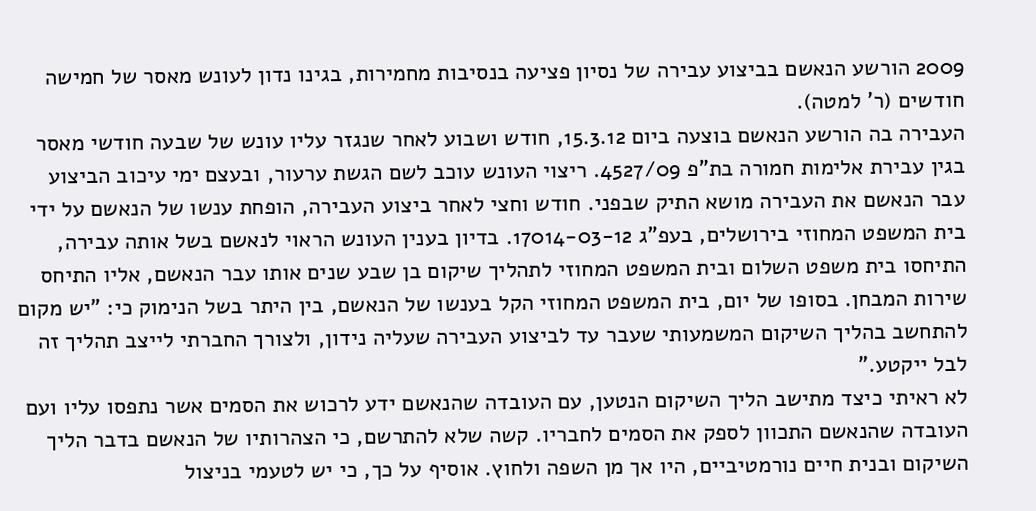2009 הורשע הנאשם בביצוע עבירה של נסיון פציעה בנסיבות מחמירות, בגינו נדון לעונש מאסר של חמישה חודשים (ר' למטה).
העבירה בה הורשע הנאשם בוצעה ביום 15.3.12, חודש ושבוע לאחר שנגזר עליו עונש של שבעה חודשי מאסר בגין עבירת אלימות חמורה בת"פ 4527/09. ריצוי העונש עוכב לשם הגשת ערעור, ובעצם ימי עיכוב הביצוע עבר הנאשם את העבירה מושא התיק שבפני. חודש וחצי לאחר ביצוע העבירה, הופחת ענשו של הנאשם על ידי בית המשפט המחוזי בירושלים, בעפ"ג 17014-03-12. בדיון בענין העונש הראוי לנאשם בשל אותה עבירה, התיחסו בית משפט השלום ובית המשפט המחוזי לתהליך שיקום בן שבע שנים אותו עבר הנאשם, אליו התיחס שירות המבחן. בסופו של יום, בית המשפט המחוזי הקל בענשו של הנאשם, בין היתר בשל הנימוק כי: "יש מקום להתחשב בהליך השיקום המשמעותי שעבר עד לביצוע העבירה שעליה נידון, ולצורך החברתי לייצב תהליך זה לבל ייקטע."
לא ראיתי כיצד מתישב הליך השיקום הנטען, עם העובדה שהנאשם ידע לרכוש את הסמים אשר נתפסו עליו ועם העובדה שהנאשם התכוון לספק את הסמים לחבריו. קשה שלא להתרשם, כי הצהרותיו של הנאשם בדבר הליך השיקום ובנית חיים נורמטיביים, היו אך מן השפה ולחוץ. אוסיף על כך, כי יש לטעמי בניצול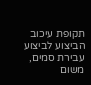תקופת עיכוב הביצוע לביצוע עבירת סמים, משום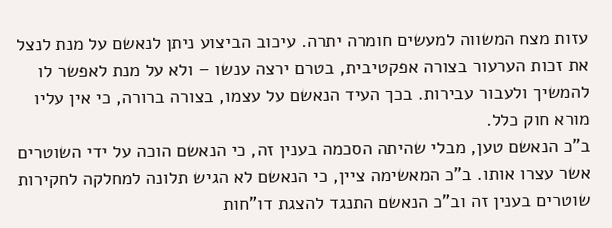עזות מצח המשווה למעשים חומרה יתרה. עיכוב הביצוע ניתן לנאשם על מנת לנצל את זכות הערעור בצורה אפקטיבית, בטרם ירצה ענשו – ולא על מנת לאפשר לו להמשיך ולעבור עבירות. בכך העיד הנאשם על עצמו, בצורה ברורה, כי אין עליו מורא חוק כלל.
ב"כ הנאשם טען, מבלי שהיתה הסכמה בענין זה, כי הנאשם הוכה על ידי השוטרים אשר עצרו אותו. ב"כ המאשימה ציין, כי הנאשם לא הגיש תלונה למחלקה לחקירות שוטרים בענין זה וב"כ הנאשם התנגד להצגת דו"חות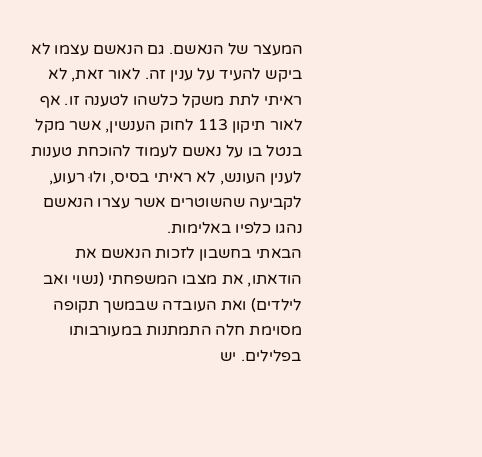המעצר של הנאשם. גם הנאשם עצמו לא ביקש להעיד על ענין זה. לאור זאת, לא ראיתי לתת משקל כלשהו לטענה זו. אף לאור תיקון 113 לחוק הענשין, אשר מקל בנטל בו על נאשם לעמוד להוכחת טענות לענין העונש, לא ראיתי בסיס, ולוּ רעוע, לקביעה שהשוטרים אשר עצרו הנאשם נהגו כלפיו באלימות.
הבאתי בחשבון לזכות הנאשם את הודאתו, את מצבו המשפחתי (נשוי ואב לילדים) ואת העובדה שבמשך תקופה מסוימת חלה התמתנות במעורבותו בפלילים. יש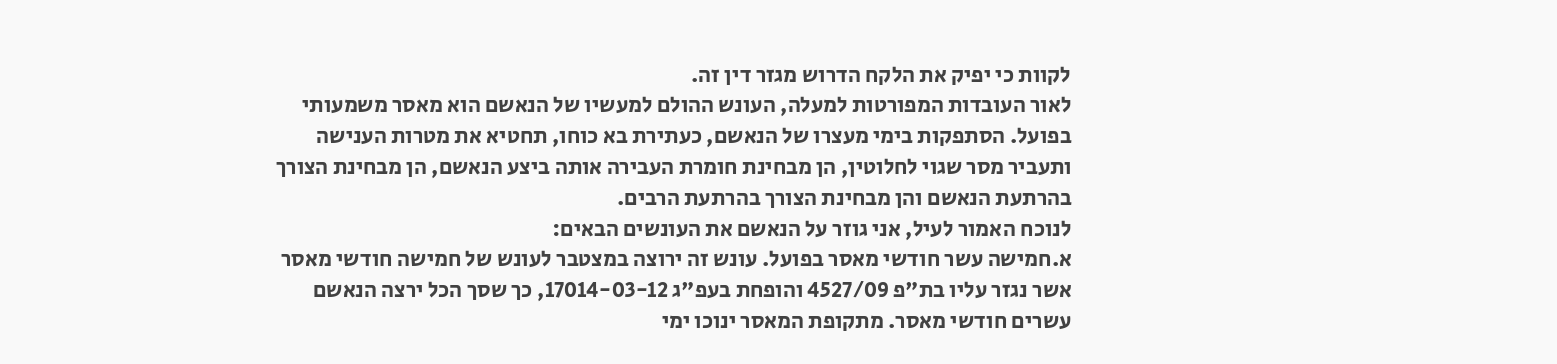לקוות כי יפיק את הלקח הדרוש מגזר דין זה.
לאור העובדות המפורטות למעלה, העונש ההולם למעשיו של הנאשם הוא מאסר משמעותי בפועל. הסתפקות בימי מעצרו של הנאשם, כעתירת בא כוחו, תחטיא את מטרות הענישה ותעביר מסר שגוי לחלוטין, הן מבחינת חומרת העבירה אותה ביצע הנאשם, הן מבחינת הצורך בהרתעת הנאשם והן מבחינת הצורך בהרתעת הרבים.
לנוכח האמור לעיל, אני גוזר על הנאשם את העונשים הבאים:
א.חמישה עשר חודשי מאסר בפועל. עונש זה ירוצה במצטבר לעונש של חמישה חודשי מאסר אשר נגזר עליו בת"פ 4527/09 והופחת בעפ"ג 17014-03-12, כך שסך הכל ירצה הנאשם עשרים חודשי מאסר. מתקופת המאסר ינוכו ימי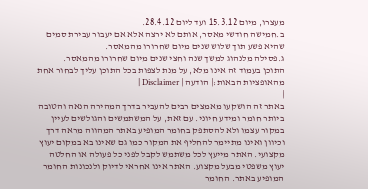מעצרו, מיום 15.3.12 ועד ליום 28.4.12.
ב.חמישה חודשי מאסר, אותם לא ירצה אלא אם יעבור עבירת סמים שהיא פשע תוך שלוש שנים מיום שחרורו מהמאסר.
ג.פסילה מלנהוג למשך שנה וחצי שנים מיום שחרורו מהמאסר.
התוכן בעמוד זה אינו מלא, על מנת לצפות בכל התוכן עליך לבחור אחת מהאופציות הבאות:| הודעה | Disclaimer |
|
באתר זה הושקעו מאמצים רבים להעביר בדרך המהירה הנאה והטובה ביותר חומר ומידע חיוני. עם זאת, על המשתמשים והגולשים לעיין במקור עצמו ולא להסתפק בחומר המופיע באתר המהווה מראה דרך וכיוון ואינו מתיימר להחליף את המקור כמו גם שאינו בא במקום יעוץ מקצועי. האתר מייעץ לכל משתמש לקבל לפני כל פעולה או החלטה יעוץ משפטי מבעל מקצוע. האתר אינו אחראי לדיוק ולנכונות החומר המופיע באתר. החומר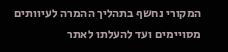המקורי נחשף בתהליך ההמרה לעיוותים מסויימים ועד להעלתו לאתר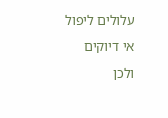עלולים ליפול אי דיוקים ולכן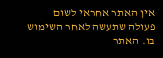אין האתר אחראי לשום פעולה שתעשה לאחר השימוש בו. האתר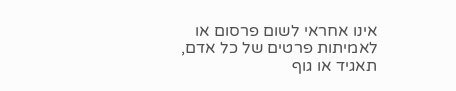אינו אחראי לשום פרסום או לאמיתות פרטים של כל אדם, תאגיד או גוף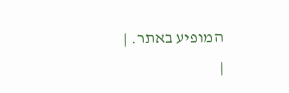המופיע באתר. |
|